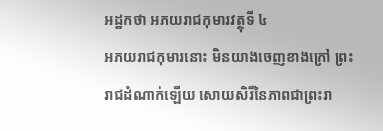អដ្ឋកថា អភយរាជកុមារវត្ថុទី ៤
អភយរាជកុមារនោះ មិនយាងចេញខាងក្រៅ ព្រះរាជដំណាក់ឡើយ សោយសិរីនៃភាពជាព្រះរា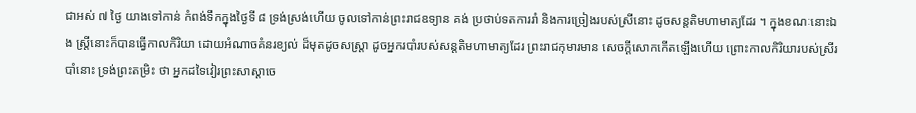ជាអស់ ៧ ថ្ងៃ យាងទៅកាន់ កំពង់ទឹកក្នុងថ្ងៃទី ៨ ទ្រង់ស្រង់ហើយ ចូលទៅកាន់ព្រះរាជឧទ្យាន គង់ ប្រថាប់ទតការរាំ និងការច្រៀងរបស់ស្រីនោះ ដូចសន្តតិមហាមាត្យដែរ ។ ក្នុងខណៈនោះឯង ស្ត្រីនោះក៏បានធ្វើកាលកិរិយា ដោយអំណាចគំនរខ្យល់ ដ៏មុតដូចសស្រ្តា ដូចអ្នករបាំរបស់សន្តតិមហាមាត្យដែរ ព្រះរាជកុមារមាន សេចក្តីសោកកើតឡើងហើយ ព្រោះកាលកិរិយារបស់ស្រីរបាំនោះ ទ្រង់ព្រះតម្រិះ ថា អ្នកដទៃវៀរព្រះសាស្តាចេ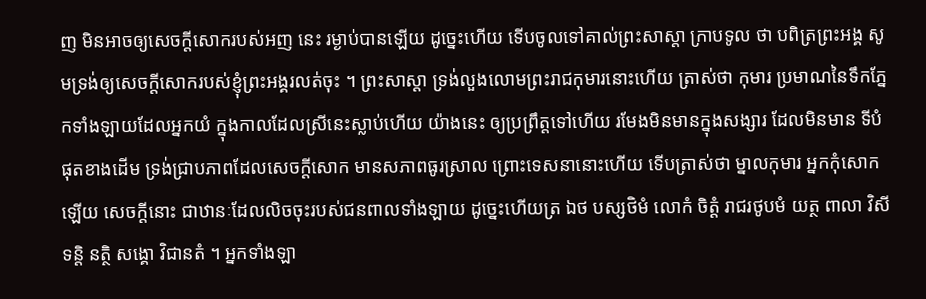ញ មិនអាចឲ្យសេចក្តីសោករបស់អញ នេះ រម្ងាប់បានឡើយ ដូច្នេះហើយ ទើបចូលទៅគាល់ព្រះសាស្តា ក្រាបទូល ថា បពិត្រព្រះអង្គ សូមទ្រង់ឲ្យសេចក្តីសោករបស់ខ្ញុំព្រះអង្គរលត់ចុះ ។ ព្រះសាស្តា ទ្រង់លួងលោមព្រះរាជកុមារនោះហើយ ត្រាស់ថា កុមារ ប្រមាណនៃទឹកភ្នែកទាំងឡាយដែលអ្នកយំ ក្នុងកាលដែលស្រីនេះស្លាប់ហើយ យ៉ាងនេះ ឲ្យប្រព្រឹត្តទៅហើយ រមែងមិនមានក្នុងសង្សារ ដែលមិនមាន ទីបំផុតខាងដើម ទ្រង់ជ្រាបភាពដែលសេចក្តីសោក មានសភាពធូរស្រាល ព្រោះទេសនានោះហើយ ទើបត្រាស់ថា ម្នាលកុមារ អ្នកកុំសោកឡើយ សេចក្តីនោះ ជាឋានៈដែលលិចចុះរបស់ជនពាលទាំងឡាយ ដូច្នេះហើយត្រ ឯថ បស្សថិមំ លោកំ ចិត្តំ រាជរថូបមំ យត្ថ ពាលា វិសីទន្តិ នត្ថិ សង្គោ វិជានតំ ។ អ្នកទាំងឡា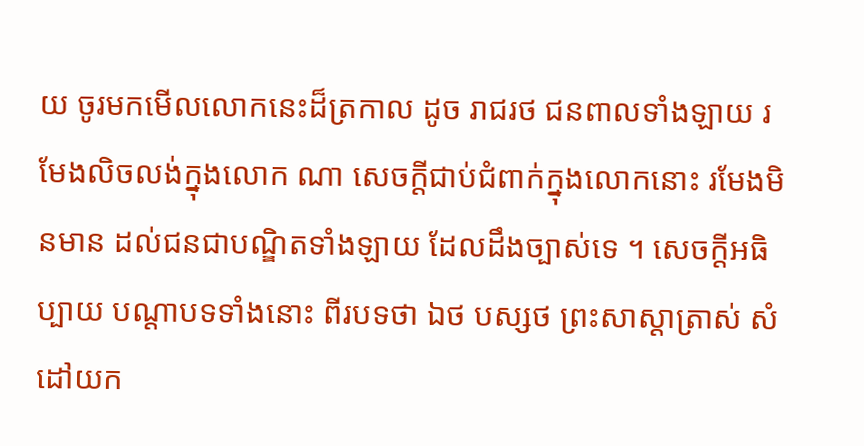យ ចូរមកមើលលោកនេះដ៏ត្រកាល ដូច រាជរថ ជនពាលទាំងឡាយ រមែងលិចលង់ក្នុងលោក ណា សេចក្តីជាប់ជំពាក់ក្នុងលោកនោះ រមែងមិនមាន ដល់ជនជាបណ្ឌិតទាំងឡាយ ដែលដឹងច្បាស់ទេ ។ សេចក្តីអធិប្បាយ បណ្តាបទទាំងនោះ ពីរបទថា ឯថ បស្សថ ព្រះសាស្តាត្រាស់ សំដៅយក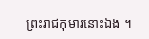ព្រះរាជកុមារនោះឯង ។